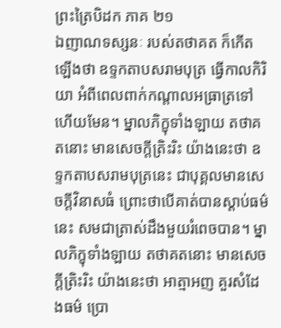ព្រះត្រៃបិដក ភាគ ២១
ឯញាណទស្សនៈ របស់តថាគត ក៏កើតឡើងថា ឧទ្ទកតាបសរាមបុត្រ ធ្វើកាលកិរិយា អំពីពេលពាក់កណ្តាលអធ្រាត្រទៅហើយមែន។ ម្នាលភិក្ខុទាំងឡាយ តថាគតនោះ មានសេចក្តីត្រិះរិះ យ៉ាងនេះថា ឧទ្ទកតាបសរាមបុត្រនេះ ជាបុគ្គលមានសេចក្តីវិនាសធំ ព្រោះថាបើគាត់បានស្តាប់ធម៌នេះ សមជាត្រាស់ដឹងមួយរំពេចបាន។ ម្នាលភិក្ខុទាំងឡាយ តថាគតនោះ មានសេចក្តីត្រិះរិះ យ៉ាងនេះថា អាត្មាអញ គួរសំដែងធម៌ ប្រោ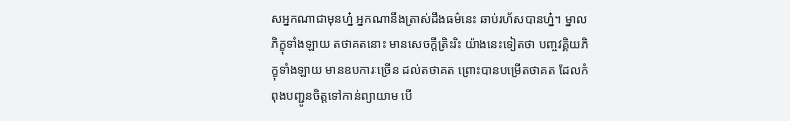សអ្នកណាជាមុនហ្ន៎ អ្នកណានឹងត្រាស់ដឹងធម៌នេះ ឆាប់រហ័សបានហ្ន៎។ ម្នាលភិក្ខុទាំងឡាយ តថាគតនោះ មានសេចក្តីត្រិះរិះ យ៉ាងនេះទៀតថា បញ្ចវគ្គិយភិក្ខុទាំងឡាយ មានឧបការៈច្រើន ដល់តថាគត ព្រោះបានបម្រើតថាគត ដែលកំពុងបញ្ជូនចិត្តទៅកាន់ព្យាយាម បើ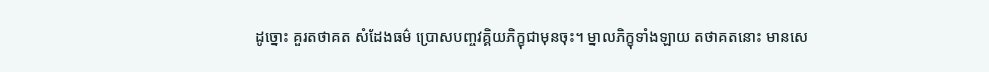ដូច្នោះ គួរតថាគត សំដែងធម៌ ប្រោសបញ្ចវគ្គិយភិក្ខុជាមុនចុះ។ ម្នាលភិក្ខុទាំងឡាយ តថាគតនោះ មានសេ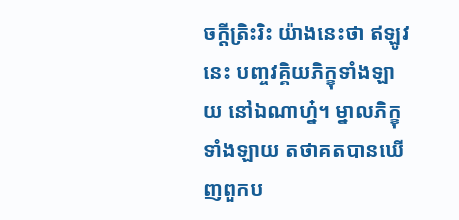ចក្តីត្រិះរិះ យ៉ាងនេះថា ឥឡូវនេះ បញ្ចវគ្គិយភិក្ខុទាំងឡាយ នៅឯណាហ្ន៎។ ម្នាលភិក្ខុទាំងឡាយ តថាគតបានឃើញពួកប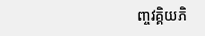ញ្ចវគ្គិយភិ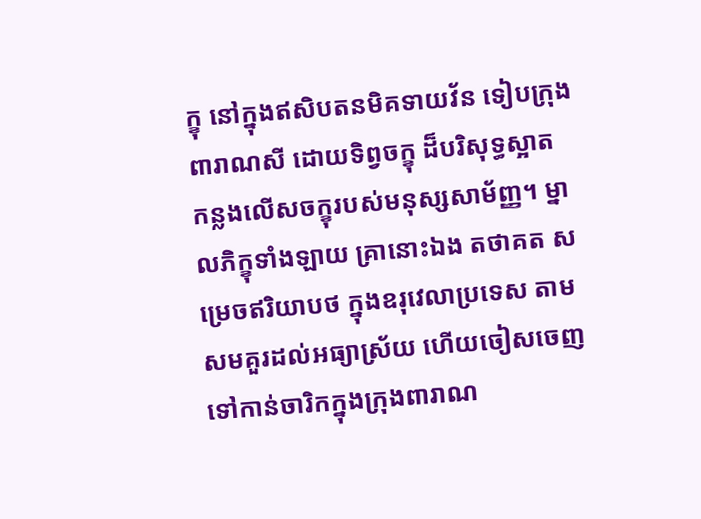ក្ខុ នៅក្នុងឥសិបតនមិគទាយវ័ន ទៀបក្រុងពារាណសី ដោយទិព្វចក្ខុ ដ៏បរិសុទ្ធស្អាត កន្លងលើសចក្ខុរបស់មនុស្សសាម័ញ្ញ។ ម្នាលភិក្ខុទាំងឡាយ គ្រានោះឯង តថាគត សម្រេចឥរិយាបថ ក្នុងឧរុវេលាប្រទេស តាមសមគួរដល់អធ្យាស្រ័យ ហើយចៀសចេញ ទៅកាន់ចារិកក្នុងក្រុងពារាណ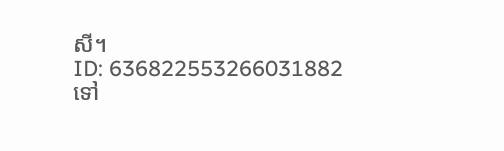សី។
ID: 636822553266031882
ទៅ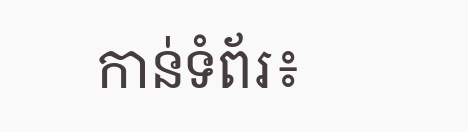កាន់ទំព័រ៖